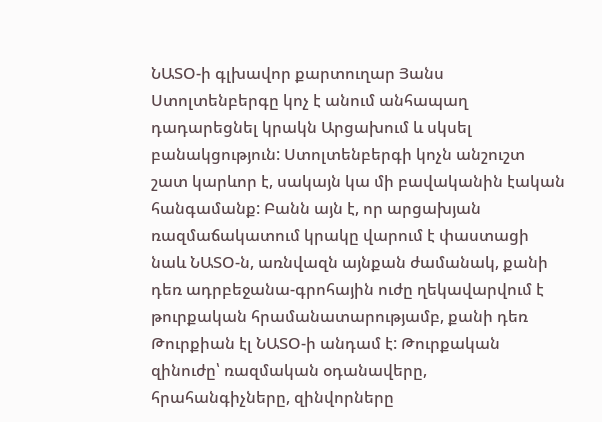ՆԱՏՕ-ի գլխավոր քարտուղար Յանս Ստոլտենբերգը կոչ է անում անհապաղ դադարեցնել կրակն Արցախում և սկսել բանակցություն: Ստոլտենբերգի կոչն անշուշտ շատ կարևոր է, սակայն կա մի բավականին էական հանգամանք: Բանն այն է, որ արցախյան ռազմաճակատում կրակը վարում է փաստացի նաև ՆԱՏՕ-ն, առնվազն այնքան ժամանակ, քանի դեռ ադրբեջանա-գրոհային ուժը ղեկավարվում է թուրքական հրամանատարությամբ, քանի դեռ Թուրքիան էլ ՆԱՏՕ-ի անդամ է: Թուրքական զինուժը՝ ռազմական օդանավերը, հրահանգիչները, զինվորները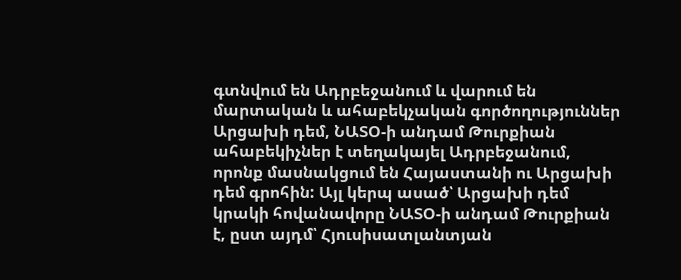գտնվում են Ադրբեջանում և վարում են մարտական և ահաբեկչական գործողություններ Արցախի դեմ, ՆԱՏՕ-ի անդամ Թուրքիան ահաբեկիչներ է տեղակայել Ադրբեջանում, որոնք մասնակցում են Հայաստանի ու Արցախի դեմ գրոհին: Այլ կերպ ասած՝ Արցախի դեմ կրակի հովանավորը ՆԱՏՕ-ի անդամ Թուրքիան է, ըստ այդմ՝ Հյուսիսատլանտյան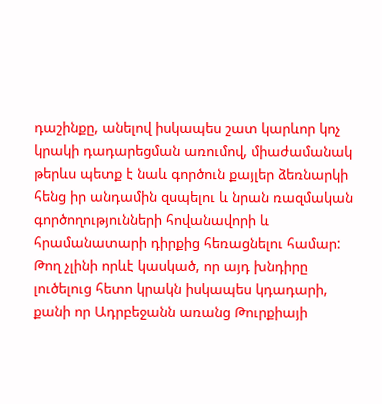դաշինքը, անելով իսկապես շատ կարևոր կոչ կրակի դադարեցման առումով, միաժամանակ թերևս պետք է նաև գործուն քայլեր ձեռնարկի հենց իր անդամին զսպելու և նրան ռազմական գործողությունների հովանավորի և հրամանատարի դիրքից հեռացնելու համար: Թող չլինի որևէ կասկած, որ այդ խնդիրը լուծելուց հետո կրակն իսկապես կդադարի, քանի որ Ադրբեջանն առանց Թուրքիայի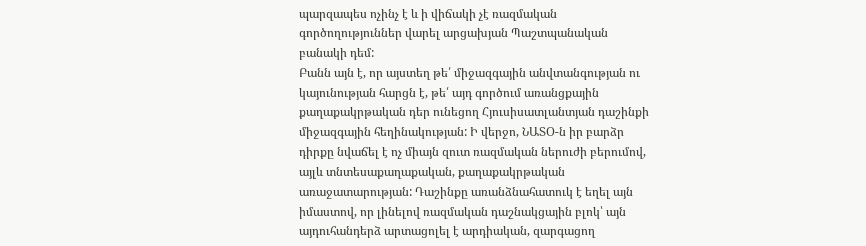պարզապես ոչինչ է և ի վիճակի չէ ռազմական գործողություններ վարել արցախյան Պաշտպանական բանակի դեմ:
Բանն այն է, որ այստեղ թե՛ միջազգային անվտանգության ու կայունության հարցն է, թե՛ այդ գործում առանցքային քաղաքակրթական դեր ունեցող Հյուսիսատլանտյան դաշինքի միջազգային հեղինակության: Ի վերջո, ՆԱՏՕ-ն իր բարձր դիրքը նվաճել է ոչ միայն զուտ ռազմական ներուժի բերումով, այլև տնտեսաքաղաքական, քաղաքակրթական առաջատարության: Դաշինքը առանձնահատուկ է եղել այն իմաստով, որ լինելով ռազմական դաշնակցային բլոկ՝ այն այդուհանդերձ արտացոլել է արդիական, զարգացող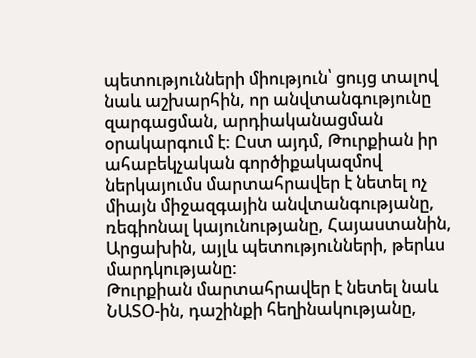պետությունների միություն՝ ցույց տալով նաև աշխարհին, որ անվտանգությունը զարգացման, արդիականացման օրակարգում է: Ըստ այդմ, Թուրքիան իր ահաբեկչական գործիքակազմով ներկայումս մարտահրավեր է նետել ոչ միայն միջազգային անվտանգությանը, ռեգիոնալ կայունությանը, Հայաստանին, Արցախին, այլև պետությունների, թերևս մարդկությանը:
Թուրքիան մարտահրավեր է նետել նաև ՆԱՏՕ-ին, դաշինքի հեղինակությանը,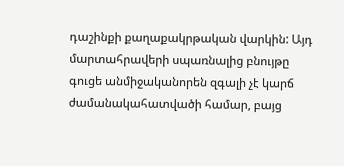դաշինքի քաղաքակրթական վարկին: Այդ մարտահրավերի սպառնալից բնույթը գուցե անմիջականորեն զգալի չէ կարճ ժամանակահատվածի համար, բայց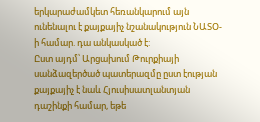երկարաժամկետ հեռանկարում այն ունենալու է քայքայիչ նշանակություն ՆԱՏՕ-ի համար. դա անկասկած է:
Ըստ այդմ՝ Արցախում Թուրքիայի սանձազերծած պատերազմը ըստ էության քայքայիչ է նաև Հյուսիսատլանտյան դաշինքի համար, եթե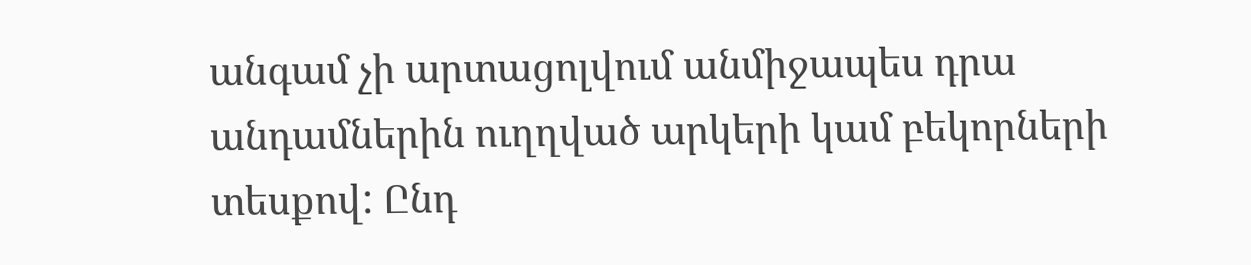անգամ չի արտացոլվում անմիջապես դրա անդամներին ուղղված արկերի կամ բեկորների տեսքով: Ընդ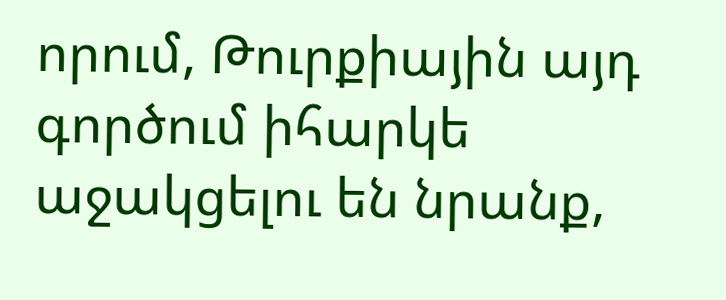որում, Թուրքիային այդ գործում իհարկե աջակցելու են նրանք,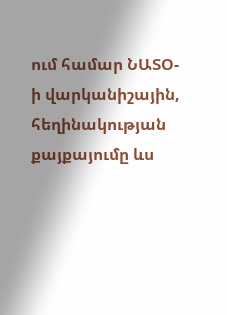ում համար ՆԱՏՕ-ի վարկանիշային, հեղինակության քայքայումը ևս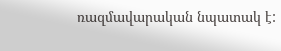ռազմավարական նպատակ է: